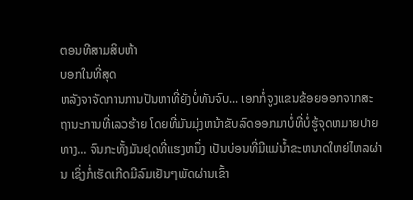ຕອນທີສາມສິບຫ້າ
ບອກໃນທີ່ສຸດ
ຫລັງຈາຈັດການການປັນຫາທີ່ຍັງບໍ່ທັນຈົບ... ເອກກໍ່ຈູງແຂນຂ້ອຍອອກຈາກສະຖານະການທີ່ເລວຮ້າຍ ໂດຍທີ່ມັນມຸ່ງຫນ້າຂັບລົດອອກມາບໍ່ທີ່ບໍ່ຮູ້ຈຸດຫມາຍປາຍທາງ... ຈົນກະທັ້ງມັນຢຸດທີ່ແຮງຫນຶ່ງ ເປັນບ່ອນທີ່ມີແມ່ນ້ຳຂະຫນາດໃຫຍ່ໄຫລຜ່ານ ເຊິ່ງກໍ່ເຮັດເກີດມີລົມເຢັນໆພັດຜ່ານເຂົ້າ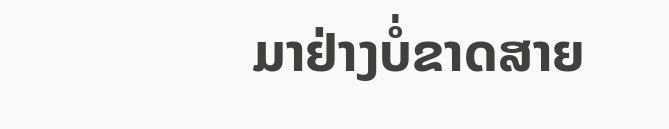ມາຢ່າງບໍ່ຂາດສາຍ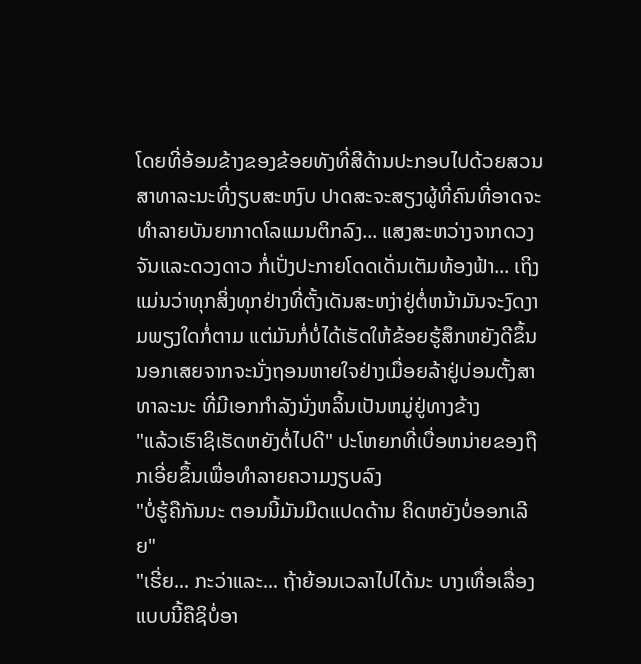ໂດຍທີ່ອ້ອມຂ້າງຂອງຂ້ອຍທັງທີ່ສີດ້ານປະກອບໄປດ້ວຍສວນສາທາລະນະທີ່ງຽບສະຫງົບ ປາດສະຈະສຽງຜູ້ທີ່ຄົນທີ່ອາດຈະທຳລາຍບັນຍາກາດໂລແມນຕິກລົງ... ແສງສະຫວ່າງຈາກດວງຈັນແລະດວງດາວ ກໍ່ເປັ່ງປະກາຍໂດດເດັ່ນເຕັມທ້ອງຟ້າ... ເຖິງແມ່ນວ່າທຸກສິ່ງທຸກຢ່າງທີ່ຕັ້ງເດັນສະຫງ່າຢູ່ຕໍ່ຫນ້າມັນຈະງົດງາມພຽງໃດກໍ່ຕາມ ແຕ່ມັນກໍ່ບໍ່ໄດ້ເຮັດໃຫ້ຂ້ອຍຮູ້ສຶກຫຍັງດີຂຶ້ນ ນອກເສຍຈາກຈະນັ່ງຖອນຫາຍໃຈຢ່າງເມື່ອຍລ້າຢູ່ບ່ອນຕັ້ງສາທາລະນະ ທີ່ມີເອກກຳລັງນັ່ງຫລິ້ນເປັນຫມູ່ຢູ່ທາງຂ້າງ
"ແລ້ວເຮົາຊິເຮັດຫຍັງຕໍ່ໄປດີ" ປະໂຫຍກທີ່ເບື່ອຫນ່າຍຂອງຖືກເອີ່ຍຂຶ້ນເພື່ອທຳລາຍຄວາມງຽບລົງ
"ບໍ່ຮູ້ຄືກັນນະ ຕອນນີ້ມັນມືດແປດດ້ານ ຄິດຫຍັງບໍ່ອອກເລີຍ"
"ເຮີ່ຍ... ກະວ່າແລະ... ຖ້າຍ້ອນເວລາໄປໄດ້ນະ ບາງເທື່ອເລື່ອງແບບນີ້ຄືຊິບໍ່ອາ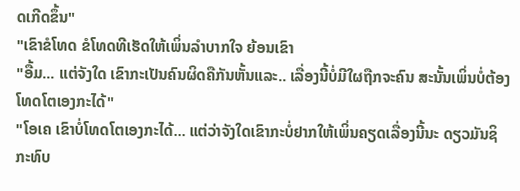ດເກີດຂຶ້ນ"
"ເຂົາຂໍໂທດ ຂໍໂທດທີເຮັດໃຫ້ເພິ່ນລຳບາກໃຈ ຍ້ອນເຂົາ
"ອື້ມ... ແຕ່ຈັງໃດ ເຂົາກະເປັນຄົນຜິດຄືກັນຫັ້ນແລະ.. ເລື່ອງນີ້ບໍ່ມີໃຜຖືກຈະຄົນ ສະນັ້ນເພິ່ນບໍ່ຕ້ອງໂທດໂຕເອງກະໄດ້"
"ໂອເຄ ເຂົາບໍ່ໂທດໂຕເອງກະໄດ້... ແຕ່ວ່າຈັງໃດເຂົາກະບໍ່ຢາກໃຫ້ເພິ່ນຄຽດເລື່ອງນີ້ນະ ດຽວມັນຊິກະທົບ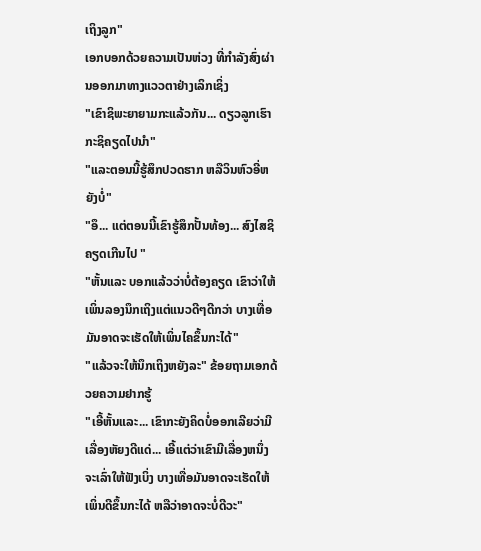ເຖິງລູກ"
ເອກບອກດ້ວຍຄວາມເປັນຫ່ວງ ທີ່ກຳລັງສົ່ງຜ່ານອອກມາທາງແວວຕາຢ່າງເລິກເຊິ່ງ
"ເຂົາຊິພະຍາຍາມກະແລ້ວກັນ... ດຽວລູກເຮົາກະຊິຄຽດໄປນຳ"
"ແລະຕອນນີ້ຮູ້ສຶກປວດຮາກ ຫລືວິນຫົວອີ່ຫຍັງບໍ່"
"ອຶ... ແຕ່ຕອນນີ້ເຂົາຮູ້ສຶກປັ້ນທ້ອງ... ສົງໄສຊິຄຽດເກີນໄປ "
"ຫັ້ນແລະ ບອກແລ້ວວ່າບໍ່ຕ້ອງຄຽດ ເຂົາວ່າໃຫ້ເພິ່ນລອງນຶກເຖິງແຕ່ແນວດີໆດີກວ່າ ບາງເທື່ອມັນອາດຈະເຮັດໃຫ້ເພິ່ນໄຄຂຶ້ນກະໄດ້"
"ແລ້ວຈະໃຫ້ນຶກເຖິງຫຍັງລະ" ຂ້ອຍຖາມເອກດ້ວຍຄວາມຢາກຮູ້
"ເອີ້ຫັ້ນແລະ... ເຂົາກະຍັງຄິດບໍ່ອອກເລີຍວ່າມີເລື່ອງຫັຍງດີແດ່... ເອີ້ແຕ່ວ່າເຂົາມີເລື່ອງຫນຶ່ງຈະເລົ່າໃຫ້ຟັງເບິ່ງ ບາງເທື່ອມັນອາດຈະເຮັດໃຫ້ເພິ່ນດີຂຶ້ນກະໄດ້ ຫລືວ່າອາດຈະບໍ່ດີວະ"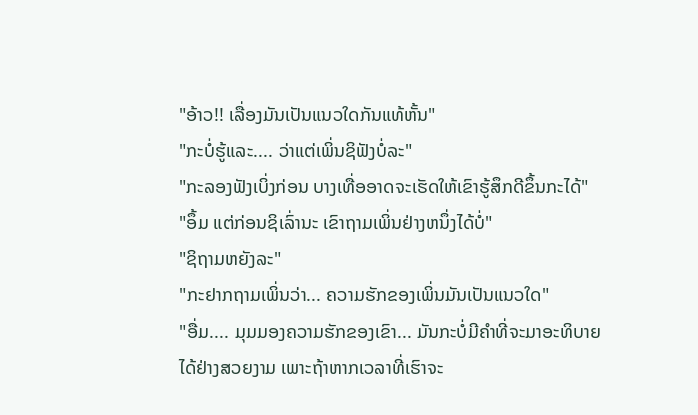"ອ້າວ!! ເລື່ອງມັນເປັນແນວໃດກັນແທ້ຫັ້ນ"
"ກະບໍ່ຮູ້ແລະ.... ວ່າແຕ່ເພິ່ນຊິຟັງບໍ່ລະ"
"ກະລອງຟັງເບິ່ງກ່ອນ ບາງເທື່ອອາດຈະເຮັດໃຫ້ເຂົາຮູ້ສຶກດີຂຶ້ນກະໄດ້"
"ອຶ້ມ ແຕ່ກ່ອນຊິເລົ່ານະ ເຂົາຖາມເພິ່ນຢ່າງຫນຶ່ງໄດ້ບໍ່"
"ຊິຖາມຫຍັງລະ"
"ກະຢາກຖາມເພິ່ນວ່າ... ຄວາມຮັກຂອງເພິ່ນມັນເປັນແນວໃດ"
"ອື່ມ.... ມຸມມອງຄວາມຮັກຂອງເຂົາ... ມັນກະບໍ່ມີຄຳທີ່ຈະມາອະທິບາຍໄດ້ຢ່າງສວຍງາມ ເພາະຖ້າຫາກເວລາທີ່ເຮົາຈະ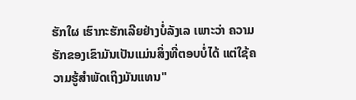ຮັກໃຜ ເຮົາກະຮັກເລີຍຢ່າງບໍ່ລັງເລ ເພາະວ່າ ຄວາມຮັກຂອງເຂົາມັນເປັນແມ່ນສິ່ງທີ່ຕອບບໍ່ໄດ້ ແຕ່ໃຊ້ຄວາມຮູ້ສຳພັດເຖິງມັນແທນ"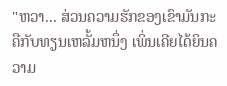"ຫວາ... ສ່ວນຄວາມຮັກຂອງເຂົາມັນກະຄືກັບທຽນເຫລັ້ມຫນຶ່ງ ເພິ່ນເຄີຍໄດ້ຍິນຄວາມ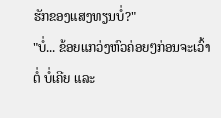ຮັກຂອງແສງທຽນບໍ່?"
"ບໍ່... ຂ້ອຍແກວ່ງຫົວຄ່ອຍໆກ່ອນຈະເວົ້າຕໍ່ ບໍ່ເຄີຍ ແລະ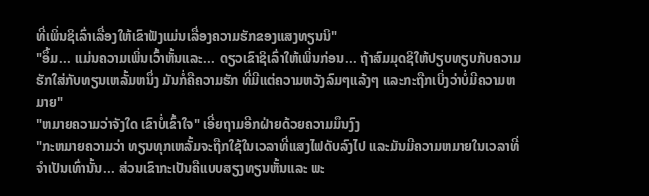ທີ່ເພິ່ນຊິເລົ່າເລື່ອງໃຫ້ເຂົາຟັງແມ່ນເລື່ອງຄວາມຮັກຂອງແສງທຽນນິ"
"ອຶ້ມ... ແມ່ນຄວາມເພິ່ນເວົ້າຫັ້ນແລະ... ດຽວເຂົາຊິເລົ່າໃຫ້ເພິ່ນກ່ອນ... ຖ້າສົມມຸດຊິໃຫ້ປຽບທຽບກັບຄວາມຮັກໃສ່ກັບທຽນເຫລັ້ມຫນຶ່ງ ມັນກໍ່ຄືຄວາມຮັກ ທີ່ມີແຕ່ຄວາມຫວັງລົມໆແລ້ງໆ ແລະກະຖືກເບິ່ງວ່າບໍ່ມີຄວາມຫມາຍ"
"ຫມາຍຄວາມວ່າຈັງໃດ ເຂົາບໍ່ເຂົ້າໃຈ" ເອີ່ຍຖາມອີກຝ່າຍດ້ວຍຄວາມມຶນງົງ
"ກະຫມາຍຄວາມວ່າ ທຽນທຸກເຫລັ້ມຈະຖືກໃຊ້ໃນເວລາທີ່ແສງໄຟດັບລົງໄປ ແລະມັນມີຄວາມຫມາຍໃນເວລາທີ່ຈຳເປັນເທົ່ານັ້ນ... ສ່ວນເຂົາກະເປັນຄືແບບສຽງທຽນຫັ້ນແລະ ພະ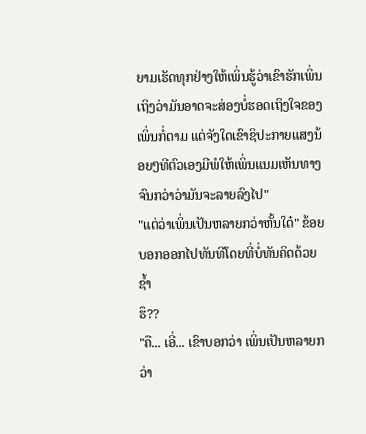ຍາມເຮັດທຸກຢ່າງໃຫ້ເພິ່ນຮູ້ວ່າເຂົາຮັກເພິ່ນ ເຖິງວ່າມັນອາດຈະສ່ອງບໍ່ຮອດເຖິງໃຈຂອງເພິ່ນກໍ່ຕາມ ແຕ່ຈັງໃດເຂົາຊິປະກາຍແສງນ້ອຍໆທີຕົວເອງມີພໍໃຫ້ເພິ່ນແນມເຫັນທາງ ຈົນກວ່າວ່າມັນຈະລາຍລົງໄປ"
"ແຕ່ວ່າເພິ່ນເປັນຫລາຍກວ່າຫັ້ນໃດ໋" ຂ້ອຍບອກອອກໄປທັນທີໂດຍທີ່ບໍ່ທັນຄິດດ້ວຍຊ້ຳ
ຮຶ??
"ຄື... ເອີ່... ເຂົາບອກວ່າ ເພິ່ນເປັນຫລາຍກວ່າ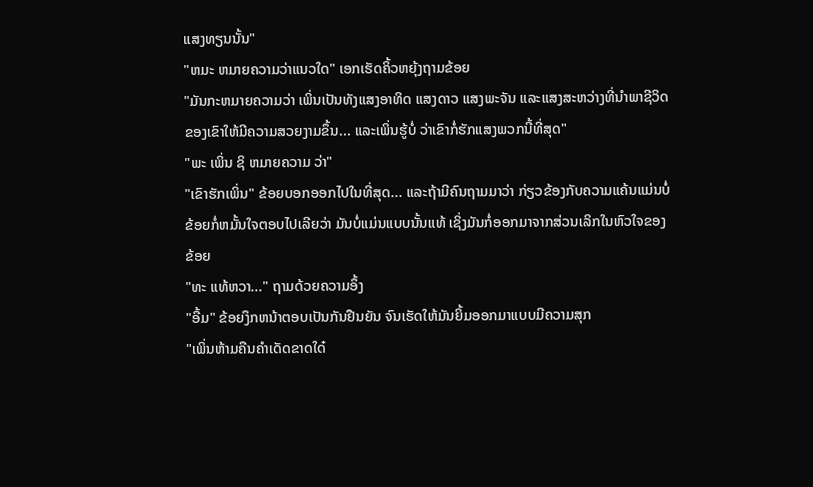ແສງທຽນນັ້ນ"
"ຫມະ ຫມາຍຄວາມວ່າແນວໃດ" ເອກເຮັດຄິ້ວຫຍຸ້ງຖາມຂ້ອຍ
"ມັນກະຫມາຍຄວາມວ່າ ເພິ່ນເປັນທັງແສງອາທິດ ແສງດາວ ແສງພະຈັນ ແລະແສງສະຫວ່າງທີ່ນຳພາຊີວິດຂອງເຂົາໃຫ້ມີຄວາມສວຍງາມຂຶ້ນ... ແລະເພິ່ນຮູ້ບໍ່ ວ່າເຂົາກໍ່ຮັກແສງພວກນີ້ທີ່ສຸດ"
"ພະ ເພິ່ນ ຊິ ຫມາຍຄວາມ ວ່າ"
"ເຂົາຮັກເພິ່ນ" ຂ້ອຍບອກອອກໄປໃນທີ່ສຸດ... ແລະຖ້າມີຄົນຖາມມາວ່າ ກ່ຽວຂ້ອງກັບຄວາມແຄ້ນແມ່ນບໍ່ ຂ້ອຍກໍ່ຫມັ້ນໃຈຕອບໄປເລີຍວ່າ ມັນບໍ່ແມ່ນແບບນັ້ນແທ້ ເຊິ່ງມັນກໍ່ອອກມາຈາກສ່ວນເລິກໃນຫົວໃຈຂອງຂ້ອຍ
"ທະ ແທ້ຫວາ..." ຖາມດ້ວຍຄວາມອຶ້ງ
"ອື້ມ" ຂ້ອຍງຶກຫນ້າຕອບເປັນກັນຢືນຍັນ ຈົນເຮັດໃຫ້ມັນຍິ້ມອອກມາແບບມີຄວາມສຸກ
"ເພິ່ນຫ້າມຄືນຄຳເດັດຂາດໃດ໋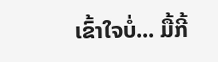ເຂົ້າໃຈບໍ່... ມື້ກີ້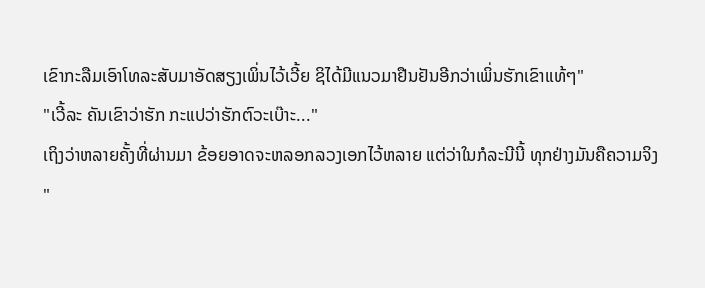ເຂົາກະລືມເອົາໂທລະສັບມາອັດສຽງເພິ່ນໄວ້ເວີ້ຍ ຊິໄດ້ມີແນວມາຢືນຢັນອີກວ່າເພິ່ນຮັກເຂົາແທ້ໆ"
"ເວີ້ລະ ຄັນເຂົາວ່າຮັກ ກະແປວ່າຮັກຕົວະເບ໊າະ..."
ເຖິງວ່າຫລາຍຄັ້ງທີ່ຜ່ານມາ ຂ້ອຍອາດຈະຫລອກລວງເອກໄວ້ຫລາຍ ແຕ່ວ່າໃນກໍລະນີນີ້ ທຸກຢ່າງມັນຄືຄວາມຈິງ
"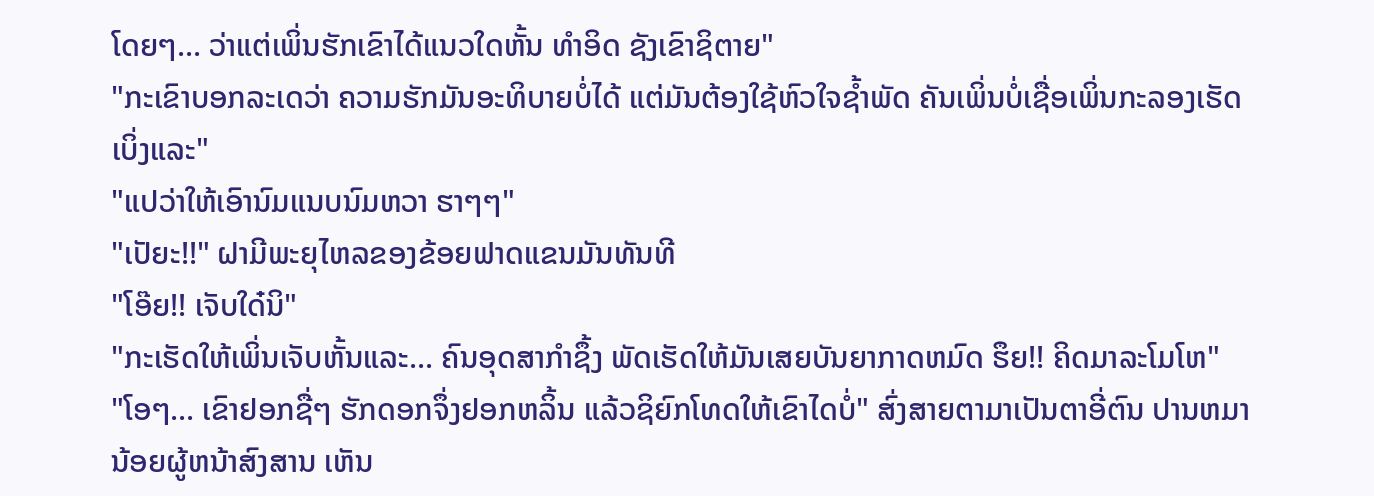ໂດຍໆ... ວ່າແຕ່ເພິ່ນຮັກເຂົາໄດ້ແນວໃດຫັ້ນ ທຳອິດ ຊັງເຂົາຊິຕາຍ"
"ກະເຂົາບອກລະເດວ່າ ຄວາມຮັກມັນອະທິບາຍບໍ່ໄດ້ ແຕ່ມັນຕ້ອງໃຊ້ຫົວໃຈຊ້ຳພັດ ຄັນເພິ່ນບໍ່ເຊື່ອເພິ່ນກະລອງເຮັດເບິ່ງແລະ"
"ແປວ່າໃຫ້ເອົານົມແນບນົມຫວາ ຮາໆໆ"
"ເປັຍະ!!" ຝາມີພະຍຸໄຫລຂອງຂ້ອຍຟາດແຂນມັນທັນທີ
"ໂອ໊ຍ!! ເຈັບໃດ໋ນິ"
"ກະເຮັດໃຫ້ເພິ່ນເຈັບຫັ້ນແລະ... ຄົນອຸດສາກຳຊຶ້ງ ພັດເຮັດໃຫ້ມັນເສຍບັນຍາກາດຫມົດ ຮຶຍ!! ຄິດມາລະໂມໂຫ"
"ໂອໆ... ເຂົາຢອກຊື່ໆ ຮັກດອກຈຶ່ງຢອກຫລິ້ນ ແລ້ວຊິຍົກໂທດໃຫ້ເຂົາໄດບໍ່" ສົ່ງສາຍຕາມາເປັນຕາອີ່ຕົນ ປານຫມານ້ອຍຜູ້ຫນ້າສົງສານ ເຫັນ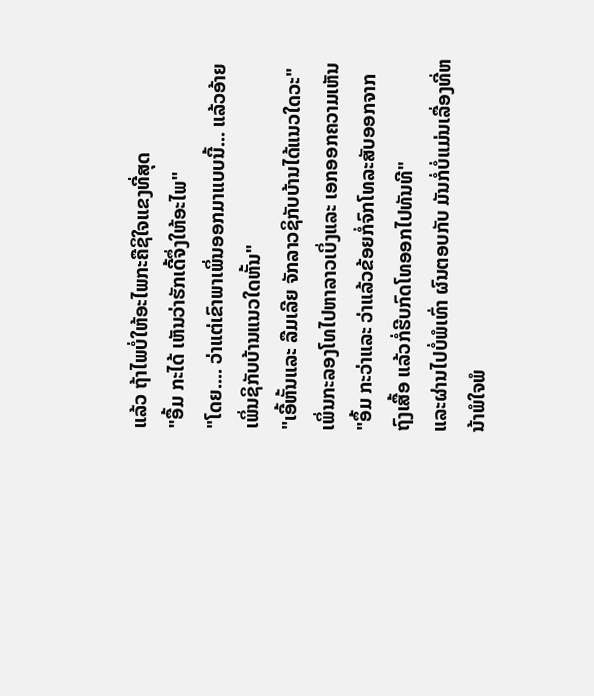ແລ້ວ ຖ້າໄພບໍ່ໃຫ້ອະໄພກະຄືຊິໃຈແຂງທີ່ສຸດ
"ອື້ມ ກະໄດ້ ເຫັນວ່າຮັກເດີ້ຈຶ່ງໃຫ້ອະໄພ"
"ໂດຍ.... ວ່າແຕ່ເຂົາພາເພິ່ນອອກມາແບບນີ້... ແລ້ວອ້າຍເພິ່ນຊິກັບບ້ານແນວໃດຫັ້ນ"
"ເອີ້ຫັ້ນແລະ ລືມເລີຍ ຈັກລາວຊິກັບບ້ານໄດ້ແນວໃດວະ"
ເພິ່ນກະລອງໂທໄປຫາລາວເບິ່ງແລະ ເອກອອກຄວາມເຫັນ
"ອຶ້ມ ກະວ່າແລະ ວ່າແລ້ວຂ້ອຍກໍ່ຈົກໂທລະສັບອອກຈາກຖົງເສື້ອ ແລ້ວກໍ່ຮີບກົດໂທອອກໄປທັນທີ"
ແລະຜ່ານໄປບໍ່ພໍເທົ່າ ຜົນຕອບກັບ ມັນກໍ່ບໍ່ແມ່ນເລື່ອງທີ່ຫນ້າພໍໃຈພໍ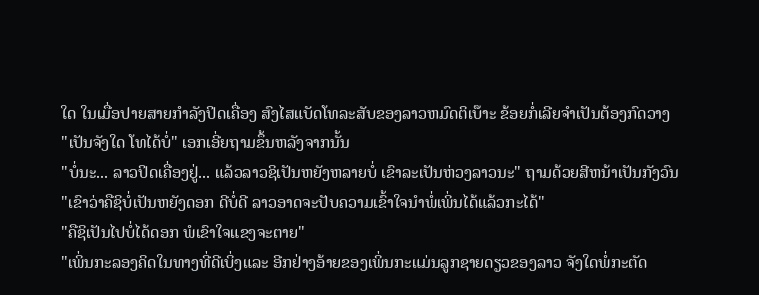ໃດ ໃນເມື່ອປາຍສາຍກຳລັງປິດເຄື່ອງ ສົງໄສແບັດໂທລະສັບຂອງລາວຫມົດຕິເບ໊າະ ຂ້ອຍກໍ່ເລີຍຈຳເປັນຕ້ອງກົດວາງ
"ເປັນຈັງໃດ ໂທໄດ້ບໍ່" ເອກເອີ່ຍຖາມຂຶ້ນຫລັງຈາກນັ້ນ
"ບໍ່ນະ... ລາວປິດເຄື່ອງຢູ່... ແລ້ວລາວຊິເປັນຫຍັງຫລາຍບໍ່ ເຂົາລະເປັນຫ່ວງລາວນະ" ຖາມດ້ວຍສີຫນ້າເປັນກັງວົນ
"ເຂົາວ່າຄືຊິບໍ່ເປັນຫຍັງດອກ ດີບໍ່ດີ ລາວອາດຈະປັບຄວາມເຂົ້າໃຈນຳພໍ່ເພິ່ນໄດ້ແລ້ວກະໄດ້"
"ຄືຊິເປັນໄປບໍ່ໄດ້ດອກ ພໍເຂົາໃຈແຂງຈະຕາຍ"
"ເພິ່ນກະລອງຄິດໃນທາງທີ່ດີເບິ່ງແລະ ອີກຢ່າງອ້າຍຂອງເພິ່ນກະແມ່ນລູກຊາຍດຽວຂອງລາວ ຈັງໃດພໍ່ກະຕັດ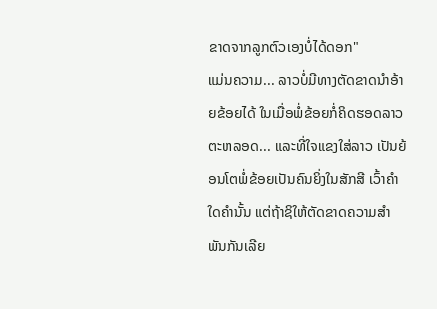ຂາດຈາກລູກຕົວເອງບໍ່ໄດ້ດອກ"
ແມ່ນຄວາມ... ລາວບໍ່ມີທາງຕັດຂາດນຳອ້າຍຂ້ອຍໄດ້ ໃນເມື່ອພໍ່ຂ້ອຍກໍ່ຄິດຮອດລາວຕະຫລອດ... ແລະທີ່ໃຈແຂງໃສ່ລາວ ເປັນຍ້ອນໂຕພໍ່ຂ້ອຍເປັນຄົນຍິ່ງໃນສັກສີ ເວົ້າຄຳໃດຄຳນັ້ນ ແຕ່ຖ້າຊິໃຫ້ຕັດຂາດຄວາມສຳພັນກັນເລີຍ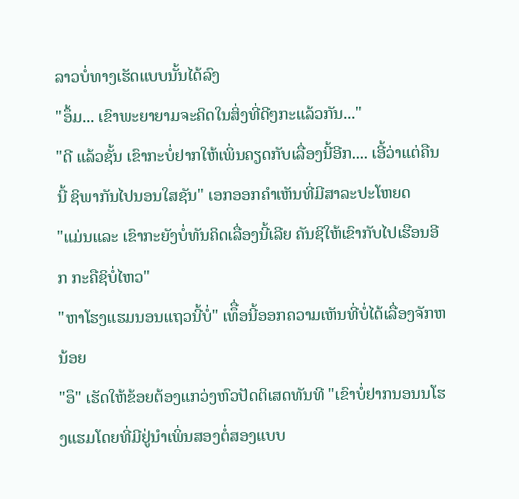ລາວບໍ່ທາງເຮັດແບບນັ້ນໄດ້ລົງ
"ອຶ້ມ... ເຂົາພະຍາຍາມຈະຄິດໃນສິ່ງທີ່ດີໆກະແລ້ວກັນ..."
"ດີ ແລ້ວຊັ້ນ ເຂົາກະບໍ່ຢາກໃຫ້ເພິ່ນຄຽດກັບເລື່ອງນີ້ອີກ.... ເອີ້ວ່າແຕ່ຄືນນີ້ ຊິພາກັນໄປນອນໃສຊັນ" ເອກອອກຄຳເຫັນທີ່ມີສາລະປະໂຫຍດ
"ແມ່ນແລະ ເຂົາກະຍັງບໍ່ທັນຄິດເລື່ອງນີ້ເລີຍ ຄັນຊິໃຫ້ເຂົາກັບໄປເຮືອນອີກ ກະຄືຊິບໍ່ໄຫວ"
"ຫາໂຮງແຮມນອນແຖວນີ້ບໍ່" ເທຶື່ອນີ້ອອກຄວາມເຫັນທີ່ບໍ່ໄດ້ເລື່ອງຈັກຫນ້ອຍ
"ອຶ" ເຮັດໃຫ້ຂ້ອຍຕ້ອງແກວ່ງຫົວປັດຕິເສດທັນທີ "ເຂົາບໍ່ຢາກນອນນໂຮງແຮມໂດຍທີ່ມີຢູ່ນຳເພິ່ນສອງຕໍ່ສອງແບບ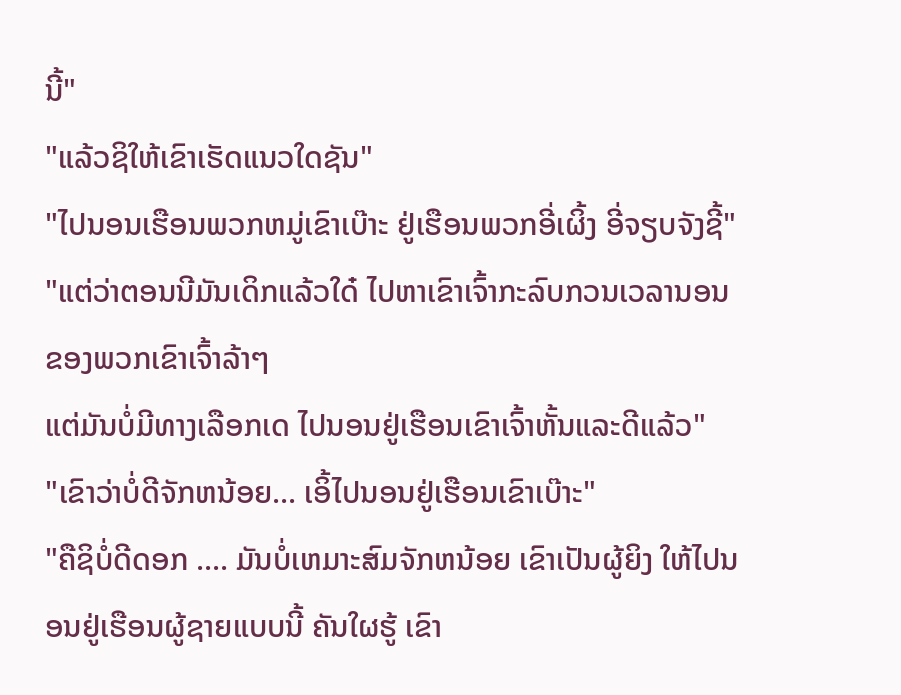ນີ້"
"ແລ້ວຊິໃຫ້ເຂົາເຮັດແນວໃດຊັນ"
"ໄປນອນເຮືອນພວກຫມູ່ເຂົາເບ໊າະ ຢູ່ເຮືອນພວກອີ່ເຜິ້ງ ອີ່ຈຽບຈັງຊີ້"
"ແຕ່ວ່າຕອນນີມັນເດິກແລ້ວໃດ໋ ໄປຫາເຂົາເຈົ້າກະລົບກວນເວລານອນຂອງພວກເຂົາເຈົ້າລ້າໆ
ແຕ່ມັນບໍ່ມີທາງເລືອກເດ ໄປນອນຢູ່ເຮືອນເຂົາເຈົ້າຫັ້ນແລະດີແລ້ວ"
"ເຂົາວ່າບໍ່ດີຈັກຫນ້ອຍ... ເອິ້ໄປນອນຢູ່ເຮືອນເຂົາເບ໊າະ"
"ຄືຊິບໍ່ດີດອກ .... ມັນບໍ່ເຫມາະສົມຈັກຫນ້ອຍ ເຂົາເປັນຜູ້ຍິງ ໃຫ້ໄປນອນຢູ່ເຮືອນຜູ້ຊາຍແບບນີ້ ຄັນໃຜຮູ້ ເຂົາ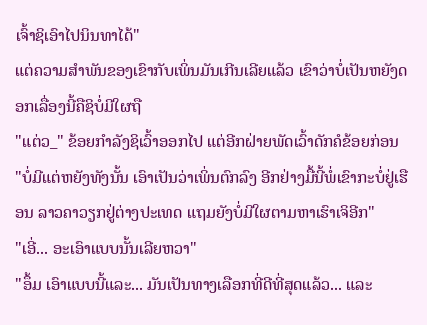ເຈົ້າຊິເອົາໄປນິນທາໄດ້"
ແຕ່ຄວາມສຳພັນຂອງເຂົາກັບເພິ່ນມັນເກີນເລີຍແລ້ວ ເຂົາວ່າບໍ່ເປັນຫຍັງດອກເລື່ອງນີ້ຄືຊິບໍ່ມີໃຜຖື
"ແຕ່ວ_" ຂ້ອຍກຳລັງຊິເວົ້າອອກໄປ ແຕ່ອີກຝ່າຍພັດເວົ້າດັກຄໍຂ້ອຍກ່ອນ
"ບໍ່ມີແຕ່ຫຍັງທັງນັ້ນ ເອົາເປັນວ່າເພິ່ນຕົກລົງ ອີກຢ່າງມື້ນີ້ພໍ່ເຂົາກະບໍ່ຢູ່ເຮືອນ ລາວຄາວຽກຢູ່ຕ່າງປະເທດ ແຖມຍັງບໍ່ມີໃຜຕາມຫາເຮົາເຈິອີກ"
"ເອີ່... ອະເອົາແບບນັ້ນເລີຍຫວາ"
"ອຶ້ມ ເອົາແບບນີ້ແລະ... ມັນເປັນທາງເລືອກທີ່ດີທີ່ສຸດແລ້ວ... ແລະ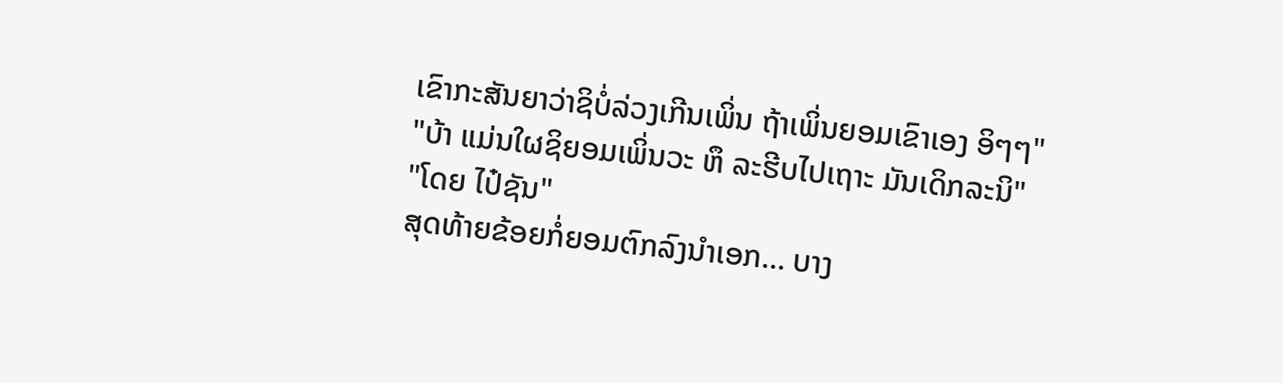ເຂົາກະສັນຍາວ່າຊິບໍ່ລ່ວງເກີນເພິ່ນ ຖ້າເພິ່ນຍອມເຂົາເອງ ອິໆໆ"
"ບ້າ ແມ່ນໃຜຊິຍອມເພິ່ນວະ ຫຶ ລະຮີບໄປເຖາະ ມັນເດິກລະນິ"
"ໂດຍ ໄປ໋ຊັນ"
ສຸດທ້າຍຂ້ອຍກໍ່ຍອມຕົກລົງນຳເອກ... ບາງ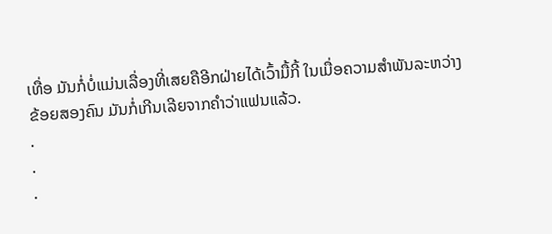ເທື່ອ ມັນກໍ່ບໍ່ແມ່ນເລື່ອງທີ່ເສຍຄືອີກຝ່າຍໄດ້ເວົ້າມື້ກີ້ ໃນເມື່ອຄວາມສຳພັນລະຫວ່າງຂ້ອຍສອງຄົນ ມັນກໍ່ເກີນເລີຍຈາກຄຳວ່າແຟນແລ້ວ.
.
.
.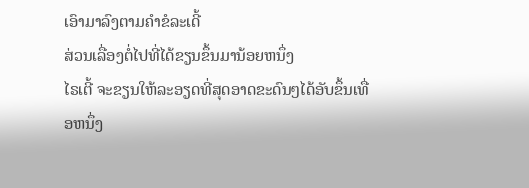ເອົາມາລົງຕາມຄຳຂໍລະເດີ້
ສ່ວນເລື່ອງຕໍ່ໄປທີ່ໄດ້ຂຽນຂຶ້ນມານ້ອຍຫນຶ່ງ
ໄຣເຕີ້ ຈະຂຽນໃຫ້ລະອຽດທີ່ສຸດອາດຂະດົນໆໄດ້ອັບຂຶ້ນເທື່ອຫນຶ່ງ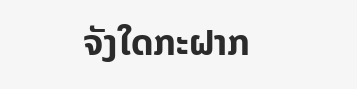ຈັງໃດກະຝາກ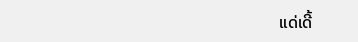ແດ່ເດີ້